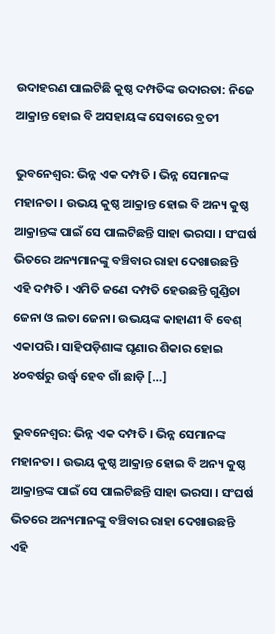ଉଦାହରଣ ପାଲଟିଛି କୁଷ୍ଠ ଦମ୍ପତିଙ୍କ ଉଦାରତା: ନିଜେ ଆକ୍ରାନ୍ତ ହୋଇ ବି ଅସହାୟଙ୍କ ସେବାରେ ବ୍ରତୀ

ଭୁବନେଶ୍ବର: ଭିନ୍ନ ଏକ ଦମ୍ପତି । ଭିନ୍ନ ସେମାନଙ୍କ ମହାନତା । ଉଭୟ କୁଷ୍ଠ ଆକ୍ରାନ୍ତ ହୋଇ ବି ଅନ୍ୟ କୁଷ୍ଠ ଆକ୍ରାନ୍ତଙ୍କ ପାଇଁ ସେ ପାଲଟିଛନ୍ତି ସାହା ଭରସା । ସଂଘର୍ଷ ଭିତରେ ଅନ୍ୟମାନଙ୍କୁ ବଞ୍ଚିବାର ରାହା ଦେଖାଉଛନ୍ତି ଏହି ଦମ୍ପତି । ଏମିତି ଜଣେ ଦମ୍ପତି ହେଉଛନ୍ତି ଗୁଣ୍ଡିଚା ଜେନା ଓ ଲତା ଜେନା। ଉଭୟଙ୍କ କାହାଣୀ ବି ବେଶ୍ ଏକାପରି। ସାହିପଡ଼ିଶାଙ୍କ ଘୃଣାର ଶିକାର ହୋଇ ୪୦ବର୍ଷରୁ ଉର୍ଦ୍ଧ୍ବ ହେବ ଗାଁ ଛାଡ଼ି […]

ଭୁବନେଶ୍ବର: ଭିନ୍ନ ଏକ ଦମ୍ପତି । ଭିନ୍ନ ସେମାନଙ୍କ ମହାନତା । ଉଭୟ କୁଷ୍ଠ ଆକ୍ରାନ୍ତ ହୋଇ ବି ଅନ୍ୟ କୁଷ୍ଠ ଆକ୍ରାନ୍ତଙ୍କ ପାଇଁ ସେ ପାଲଟିଛନ୍ତି ସାହା ଭରସା । ସଂଘର୍ଷ ଭିତରେ ଅନ୍ୟମାନଙ୍କୁ ବଞ୍ଚିବାର ରାହା ଦେଖାଉଛନ୍ତି ଏହି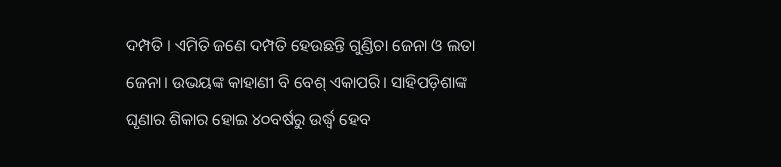ଦମ୍ପତି । ଏମିତି ଜଣେ ଦମ୍ପତି ହେଉଛନ୍ତି ଗୁଣ୍ଡିଚା ଜେନା ଓ ଲତା ଜେନା। ଉଭୟଙ୍କ କାହାଣୀ ବି ବେଶ୍ ଏକାପରି। ସାହିପଡ଼ିଶାଙ୍କ ଘୃଣାର ଶିକାର ହୋଇ ୪୦ବର୍ଷରୁ ଉର୍ଦ୍ଧ୍ବ ହେବ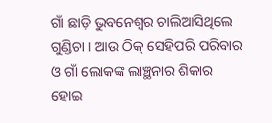ଗାଁ ଛାଡ଼ି ଭୁବନେଶ୍ବର ଚାଲିଆସିଥିଲେ ଗୁଣ୍ଡିଚା । ଆଉ ଠିକ୍ ସେହିପରି ପରିବାର ଓ ଗାଁ ଲୋକଙ୍କ ଲାଞ୍ଛନାର ଶିକାର ହୋଇ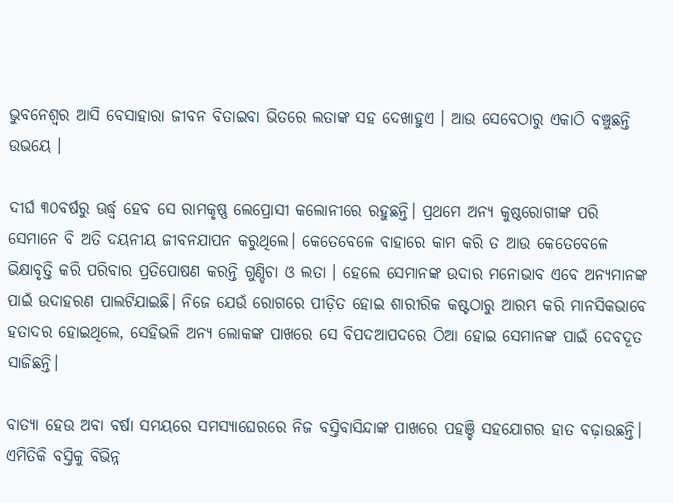ଭୁବନେଶ୍ବର ଆସି ବେସାହାରା ଜୀବନ ବିତାଇବା ଭିତରେ ଲତାଙ୍କ ସହ ଦେଖାହୁଏ । ଆଉ ସେବେଠାରୁ ଏକାଠି ବଞ୍ଚୁଛନ୍ତି ଉଭୟେ ।

ଦୀର୍ଘ ୩୦ବର୍ଷରୁ ଊର୍ଦ୍ଧ୍ବ ହେବ ସେ ରାମକୃଷ୍ଣ ଲେପ୍ରୋସୀ କଲୋନୀରେ ରହୁଛନ୍ତି। ପ୍ରଥମେ ଅନ୍ୟ କୁଷ୍ଠରୋଗୀଙ୍କ ପରି ସେମାନେ ବି ଅତି ଦୟନୀୟ ଜୀବନଯାପନ କରୁଥିଲେ। କେତେବେଳେ ବାହାରେ କାମ କରି ତ ଆଉ କେତେବେଳେ ଭିକ୍ଷାବୃତ୍ତି କରି ପରିବାର ପ୍ରତିପୋଷଣ କରନ୍ତି ଗୁଣ୍ଡିଚା ଓ ଲତା । ହେଲେ ସେମାନଙ୍କ ଉଦାର ମନୋଭାବ ଏବେ ଅନ୍ୟମାନଙ୍କ ପାଇଁ ଉଦାହରଣ ପାଲଟିଯାଇଛି। ନିଜେ ଯେଉଁ ରୋଗରେ ପୀଡ଼ିତ ହୋଇ ଶାରୀରିକ କଷ୍ଟଠାରୁ ଆରମ୍ଭ କରି ମାନସିକଭାବେ ହତାଦର ହୋଇଥିଲେ, ସେହିଭଳି ଅନ୍ୟ ଲୋକଙ୍କ ପାଖରେ ସେ ବିପଦଆପଦରେ ଠିଆ ହୋଇ ସେମାନଙ୍କ ପାଇଁ ଦେବଦୂତ ସାଜିଛନ୍ତି।

ବାତ୍ୟା ହେଉ ଅବା ବର୍ଷା ସମୟରେ ସମସ୍ୟାଘେରରେ ନିଜ ବସ୍ତିବାସିନ୍ଦାଙ୍କ ପାଖରେ ପହଞ୍ଚି ସହଯୋଗର ହାତ ବଢ଼ାଉଛନ୍ତି। ଏମିତିକି ବସ୍ତିକୁ ବିଭିନ୍ନ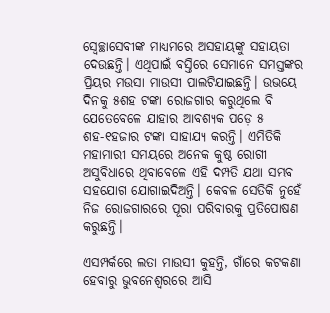ସ୍ବେଚ୍ଛାସେବୀଙ୍କ ମାଧ୍ୟମରେ ଅସହାୟଙ୍କୁ ସହାୟତା ଦେଉଛନ୍ତି। ଏଥିପାଇଁ ବସ୍ତିରେ ସେମାନେ ସମସ୍ତଙ୍କର ପ୍ରିୟର ମଉସା ମାଉସୀ ପାଲଟିଯାଇଛନ୍ତି। ଉଭୟେ ଦିନକୁ ୫ଶହ ଟଙ୍କା ରୋଜଗାର କରୁଥିଲେ ବି ଯେତେବେଳେ ଯାହାର ଆବଶ୍ୟକ ପଡ଼େ ୫ ଶହ-୧ହଜାର ଟଙ୍କା ସାହାଯ୍ୟ କରନ୍ତି। ଏମିତିକି ମହାମାରୀ ସମୟରେ ଅନେକ କୁଷ୍ଠ ରୋଗୀ ଅସୁବିଧାରେ ଥିବାବେଳେ ଏହି ଦମ୍ପତି ଯଥା ସମ୍ଭବ ସହଯୋଗ ଯୋଗାଇଦିଅନ୍ତି। କେବଳ ସେତିକି ନୁହେଁ ନିଜ ରୋଜଗାରରେ ପୂରା ପରିବାରକୁ ପ୍ରତିପୋଷଣ କରୁଛନ୍ତି।

ଏସମ୍ପର୍କରେ ଲତା ମାଉସୀ କୁହନ୍ତି, ଗାଁରେ କଟକଣା ହେବାରୁ ଭୁବନେଶ୍ବରରେ ଆସି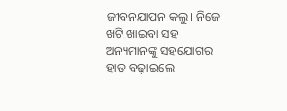ଜୀବନଯାପନ କଲୁ। ନିଜେ ଖଟି ଖାଇବା ସହ ଅନ୍ୟମାନଙ୍କୁ ସହଯୋଗର ହାତ ବଢ଼ାଇଲେ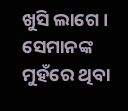ଖୁସି ଲାଗେ । ସେମାନଙ୍କ ମୁହଁରେ ଥିବା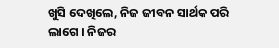ଖୁସି ଦେଖିଲେ, ନିଜ ଜୀବନ ସାର୍ଥକ ପରି ଲାଗେ । ନିଜର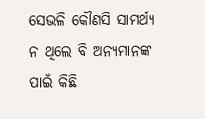ସେଭଳି କୌଣସି ସାମର୍ଥ୍ୟ ନ ଥିଲେ ବି ଅନ୍ୟମାନଙ୍କ ପାଇଁ କିଛି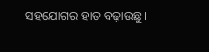ସହଯୋଗର ହାତ ବଢ଼ାଉଛୁ।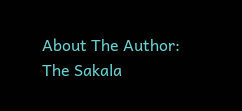About The Author: The Sakala